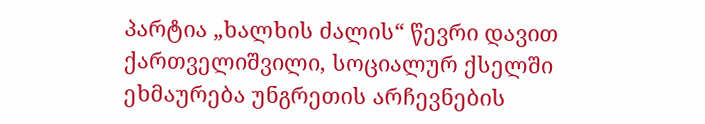პარტია „ხალხის ძალის“ წევრი დავით ქართველიშვილი, სოციალურ ქსელში ეხმაურება უნგრეთის არჩევნების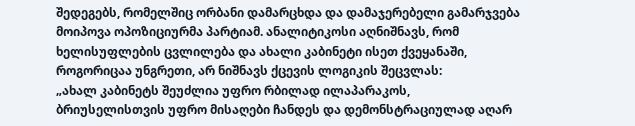შედეგებს, რომელშიც ორბანი დამარცხდა და დამაჯერებელი გამარჯვება მოიპოვა ოპოზიციურმა პარტიამ. ანალიტიკოსი აღნიშნავს, რომ ხელისუფლების ცვლილება და ახალი კაბინეტი ისეთ ქვეყანაში, როგორიცაა უნგრეთი, არ ნიშნავს ქცევის ლოგიკის შეცვლას:
„ახალ კაბინეტს შეუძლია უფრო რბილად ილაპარაკოს, ბრიუსელისთვის უფრო მისაღები ჩანდეს და დემონსტრაციულად აღარ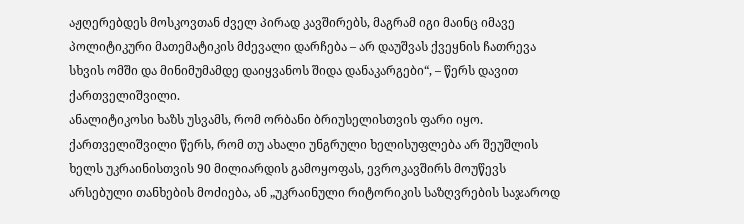აჟღერებდეს მოსკოვთან ძველ პირად კავშირებს, მაგრამ იგი მაინც იმავე პოლიტიკური მათემატიკის მძევალი დარჩება – არ დაუშვას ქვეყნის ჩათრევა სხვის ომში და მინიმუმამდე დაიყვანოს შიდა დანაკარგები“, – წერს დავით ქართველიშვილი.
ანალიტიკოსი ხაზს უსვამს, რომ ორბანი ბრიუსელისთვის ფარი იყო. ქართველიშვილი წერს, რომ თუ ახალი უნგრული ხელისუფლება არ შეუშლის ხელს უკრაინისთვის 90 მილიარდის გამოყოფას, ევროკავშირს მოუწევს არსებული თანხების მოძიება, ან „უკრაინული რიტორიკის საზღვრების საჯაროდ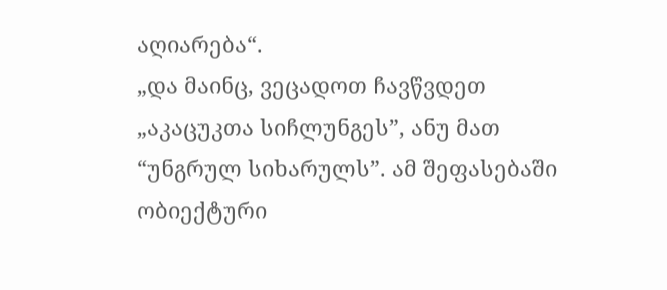აღიარება“.
„და მაინც, ვეცადოთ ჩავწვდეთ „აკაცუკთა სიჩლუნგეს”, ანუ მათ “უნგრულ სიხარულს”. ამ შეფასებაში ობიექტური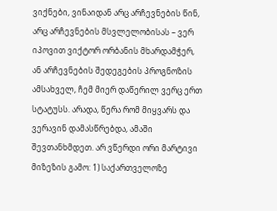ვიქნები, ვინაიდან არც არჩევნების წინ, არც არჩევნების მსვლელობისას – ვერ იპოვით ვიქტორ ორბანის მხარდამჭერ, ან არჩევნების შედეგების პროგნოზის ამსახველ, ჩემ მიერ დაწერილ ვერც ერთ სტატუსს. არადა, წერა რომ მიყვარს და ვერავინ დამასწრებდა, ამაში შევთანხმდეთ. არ ვწერდი ორი მარტივი მიზეზის გამო: 1) საქართველოზე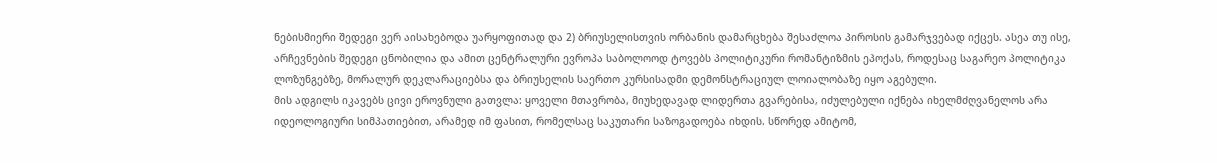ნებისმიერი შედეგი ვერ აისახებოდა უარყოფითად და 2) ბრიუსელისთვის ორბანის დამარცხება შესაძლოა პიროსის გამარჯვებად იქცეს. ასეა თუ ისე, არჩევნების შედეგი ცნობილია და ამით ცენტრალური ევროპა საბოლოოდ ტოვებს პოლიტიკური რომანტიზმის ეპოქას, როდესაც საგარეო პოლიტიკა ლოზუნგებზე, მორალურ დეკლარაციებსა და ბრიუსელის საერთო კურსისადმი დემონსტრაციულ ლოიალობაზე იყო აგებული.
მის ადგილს იკავებს ცივი ეროვნული გათვლა: ყოველი მთავრობა, მიუხედავად ლიდერთა გვარებისა, იძულებული იქნება იხელმძღვანელოს არა იდეოლოგიური სიმპათიებით, არამედ იმ ფასით, რომელსაც საკუთარი საზოგადოება იხდის. სწორედ ამიტომ,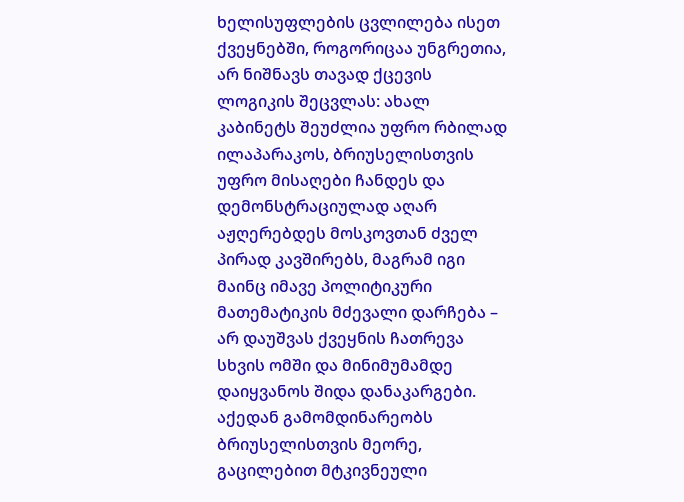ხელისუფლების ცვლილება ისეთ ქვეყნებში, როგორიცაა უნგრეთია, არ ნიშნავს თავად ქცევის ლოგიკის შეცვლას: ახალ კაბინეტს შეუძლია უფრო რბილად ილაპარაკოს, ბრიუსელისთვის უფრო მისაღები ჩანდეს და დემონსტრაციულად აღარ აჟღერებდეს მოსკოვთან ძველ პირად კავშირებს, მაგრამ იგი მაინც იმავე პოლიტიკური მათემატიკის მძევალი დარჩება – არ დაუშვას ქვეყნის ჩათრევა სხვის ომში და მინიმუმამდე დაიყვანოს შიდა დანაკარგები.
აქედან გამომდინარეობს ბრიუსელისთვის მეორე, გაცილებით მტკივნეული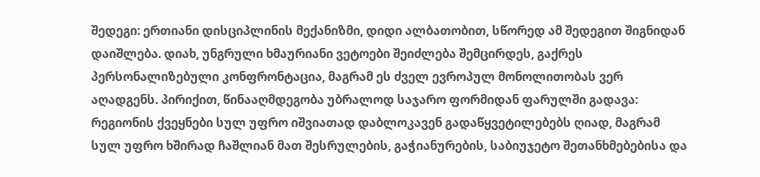შედეგი: ერთიანი დისციპლინის მექანიზმი, დიდი ალბათობით, სწორედ ამ შედეგით შიგნიდან დაიშლება. დიახ, უნგრული ხმაურიანი ვეტოები შეიძლება შემცირდეს, გაქრეს პერსონალიზებული კონფრონტაცია, მაგრამ ეს ძველ ევროპულ მონოლითობას ვერ აღადგენს. პირიქით, წინააღმდეგობა უბრალოდ საჯარო ფორმიდან ფარულში გადავა: რეგიონის ქვეყნები სულ უფრო იშვიათად დაბლოკავენ გადაწყვეტილებებს ღიად, მაგრამ სულ უფრო ხშირად ჩაშლიან მათ შესრულების, გაჭიანურების, საბიუჯეტო შეთანხმებებისა და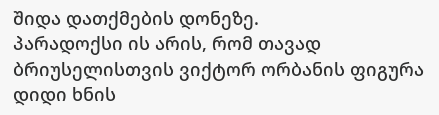შიდა დათქმების დონეზე.
პარადოქსი ის არის, რომ თავად ბრიუსელისთვის ვიქტორ ორბანის ფიგურა დიდი ხნის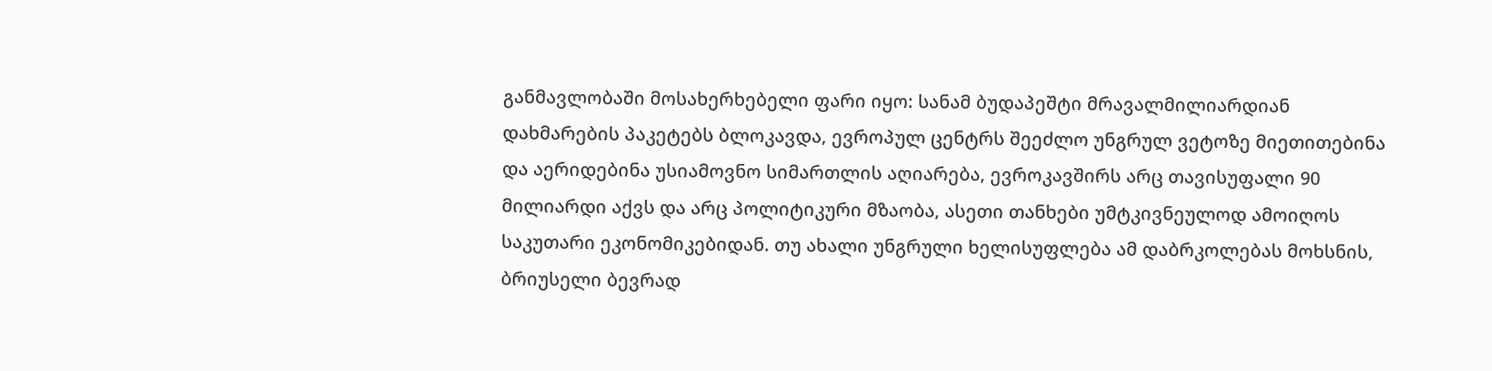განმავლობაში მოსახერხებელი ფარი იყო: სანამ ბუდაპეშტი მრავალმილიარდიან დახმარების პაკეტებს ბლოკავდა, ევროპულ ცენტრს შეეძლო უნგრულ ვეტოზე მიეთითებინა და აერიდებინა უსიამოვნო სიმართლის აღიარება, ევროკავშირს არც თავისუფალი 90 მილიარდი აქვს და არც პოლიტიკური მზაობა, ასეთი თანხები უმტკივნეულოდ ამოიღოს საკუთარი ეკონომიკებიდან. თუ ახალი უნგრული ხელისუფლება ამ დაბრკოლებას მოხსნის, ბრიუსელი ბევრად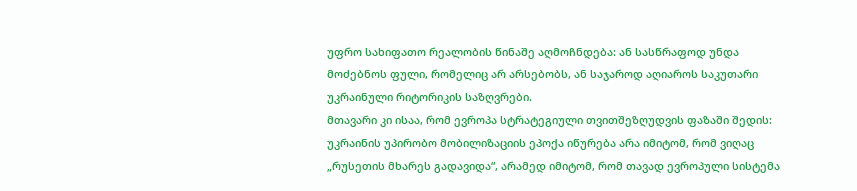უფრო სახიფათო რეალობის წინაშე აღმოჩნდება: ან სასწრაფოდ უნდა მოძებნოს ფული, რომელიც არ არსებობს, ან საჯაროდ აღიაროს საკუთარი უკრაინული რიტორიკის საზღვრები.
მთავარი კი ისაა, რომ ევროპა სტრატეგიული თვითშეზღუდვის ფაზაში შედის: უკრაინის უპირობო მობილიზაციის ეპოქა იწურება არა იმიტომ, რომ ვიღაც „რუსეთის მხარეს გადავიდა“, არამედ იმიტომ, რომ თავად ევროპული სისტემა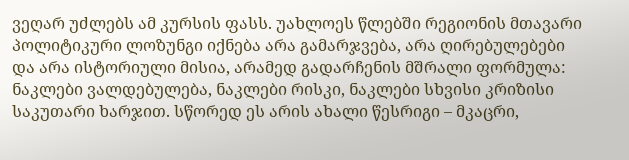ვეღარ უძლებს ამ კურსის ფასს. უახლოეს წლებში რეგიონის მთავარი პოლიტიკური ლოზუნგი იქნება არა გამარჯვება, არა ღირებულებები და არა ისტორიული მისია, არამედ გადარჩენის მშრალი ფორმულა: ნაკლები ვალდებულება, ნაკლები რისკი, ნაკლები სხვისი კრიზისი საკუთარი ხარჯით. სწორედ ეს არის ახალი წესრიგი – მკაცრი,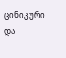ცინიკური და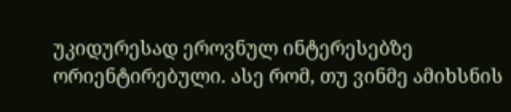უკიდურესად ეროვნულ ინტერესებზე ორიენტირებული. ასე რომ, თუ ვინმე ამიხსნის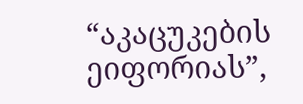“აკაცუკების ეიფორიას”,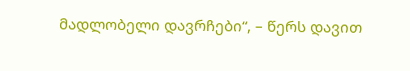მადლობელი დავრჩები“, – წერს დავით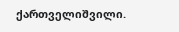ქართველიშვილი.